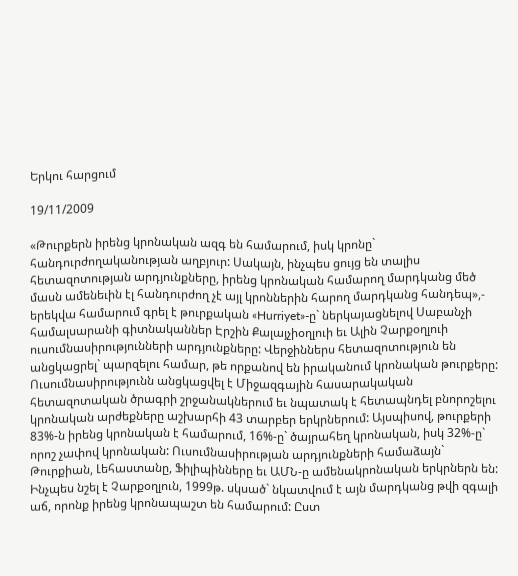Երկու հարցում

19/11/2009

«Թուրքերն իրենց կրոնական ազգ են համարում, իսկ կրոնը` հանդուրժողականության աղբյուր: Սակայն, ինչպես ցույց են տալիս հետազոտության արդյունքները, իրենց կրոնական համարող մարդկանց մեծ մասն ամենեւին էլ հանդուրժող չէ այլ կրոններին հարող մարդկանց հանդեպ»,- երեկվա համարում գրել է թուրքական «Hurriyet»-ը` ներկայացնելով Սաբանչի համալսարանի գիտնականներ Էրշին Քալայչիօղլուի եւ Ալին Չարքօղլուի ուսումնասիրությունների արդյունքները: Վերջիններս հետազոտություն են անցկացրել` պարզելու համար, թե որքանով են իրականում կրոնական թուրքերը: Ուսումնասիրությունն անցկացվել է Միջազգային հասարակական հետազոտական ծրագրի շրջանակներում եւ նպատակ է հետապնդել բնորոշելու կրոնական արժեքները աշխարհի 43 տարբեր երկրներում: Այսպիսով, թուրքերի 83%-ն իրենց կրոնական է համարում, 16%-ը` ծայրահեղ կրոնական, իսկ 32%-ը` որոշ չափով կրոնական: Ուսումնասիրության արդյունքների համաձայն` Թուրքիան, Լեհաստանը, Ֆիլիպինները եւ ԱՄՆ-ը ամենակրոնական երկրներն են: Ինչպես նշել է Չարքօղլուն, 1999թ. սկսած` նկատվում է այն մարդկանց թվի զգալի աճ, որոնք իրենց կրոնապաշտ են համարում: Ըստ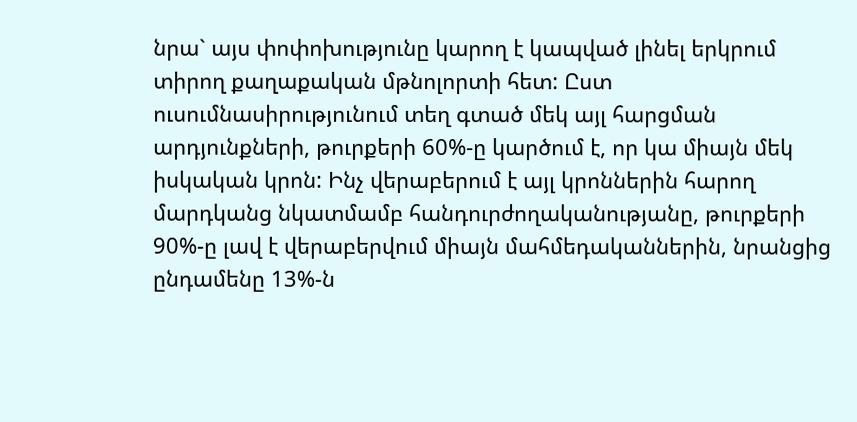նրա` այս փոփոխությունը կարող է կապված լինել երկրում տիրող քաղաքական մթնոլորտի հետ: Ըստ ուսումնասիրությունում տեղ գտած մեկ այլ հարցման արդյունքների, թուրքերի 60%-ը կարծում է, որ կա միայն մեկ իսկական կրոն: Ինչ վերաբերում է այլ կրոններին հարող մարդկանց նկատմամբ հանդուրժողականությանը, թուրքերի 90%-ը լավ է վերաբերվում միայն մահմեդականներին, նրանցից ընդամենը 13%-ն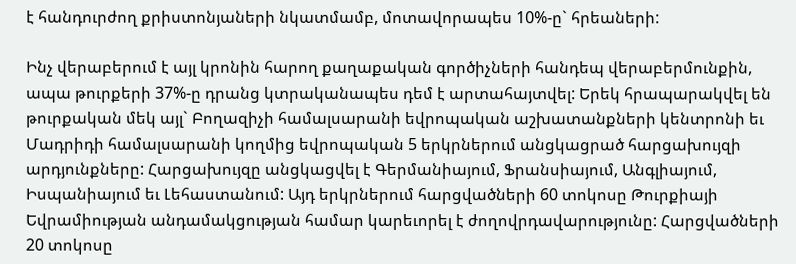է հանդուրժող քրիստոնյաների նկատմամբ, մոտավորապես 10%-ը` հրեաների:

Ինչ վերաբերում է այլ կրոնին հարող քաղաքական գործիչների հանդեպ վերաբերմունքին, ապա թուրքերի 37%-ը դրանց կտրականապես դեմ է արտահայտվել: Երեկ հրապարակվել են թուրքական մեկ այլ` Բողազիչի համալսարանի եվրոպական աշխատանքների կենտրոնի եւ Մադրիդի համալսարանի կողմից եվրոպական 5 երկրներում անցկացրած հարցախույզի արդյունքները: Հարցախույզը անցկացվել է Գերմանիայում, Ֆրանսիայում, Անգլիայում, Իսպանիայում եւ Լեհաստանում: Այդ երկրներում հարցվածների 60 տոկոսը Թուրքիայի Եվրամիության անդամակցության համար կարեւորել է ժողովրդավարությունը: Հարցվածների 20 տոկոսը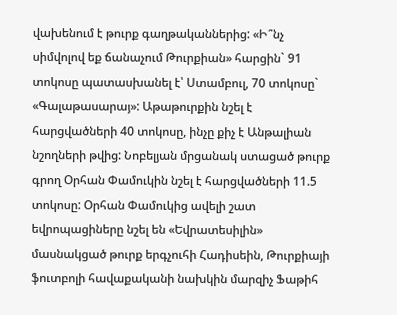վախենում է թուրք գաղթականներից: «Ի՞նչ սիմվոլով եք ճանաչում Թուրքիան» հարցին` 91 տոկոսը պատասխանել է՝ Ստամբուլ, 70 տոկոսը` «Գալաթասարայ»: Աթաթուրքին նշել է հարցվածների 40 տոկոսը, ինչը քիչ է Անթալիան նշողների թվից: Նոբելյան մրցանակ ստացած թուրք գրող Օրհան Փամուկին նշել է հարցվածների 11.5 տոկոսը: Օրհան Փամուկից ավելի շատ եվրոպացիները նշել են «Եվրատեսիլին» մասնակցած թուրք երգչուհի Հադիսեին, Թուրքիայի ֆուտբոլի հավաքականի նախկին մարզիչ Ֆաթիհ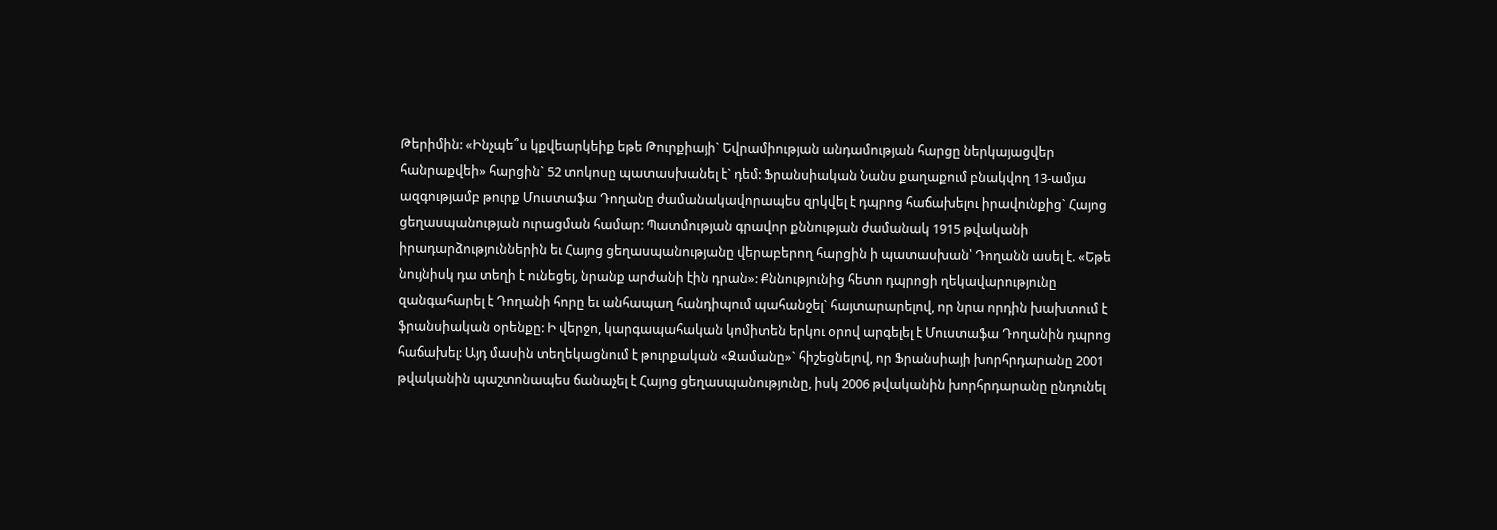Թերիմին: «Ինչպե՞ս կքվեարկեիք եթե Թուրքիայի` Եվրամիության անդամության հարցը ներկայացվեր հանրաքվեի» հարցին` 52 տոկոսը պատասխանել է` դեմ: Ֆրանսիական Նանս քաղաքում բնակվող 13-ամյա ազգությամբ թուրք Մուստաֆա Դողանը ժամանակավորապես զրկվել է դպրոց հաճախելու իրավունքից` Հայոց ցեղասպանության ուրացման համար: Պատմության գրավոր քննության ժամանակ 1915 թվականի իրադարձություններին եւ Հայոց ցեղասպանությանը վերաբերող հարցին ի պատասխան՝ Դողանն ասել է. «Եթե նույնիսկ դա տեղի է ունեցել, նրանք արժանի էին դրան»: Քննությունից հետո դպրոցի ղեկավարությունը զանգահարել է Դողանի հորը եւ անհապաղ հանդիպում պահանջել` հայտարարելով, որ նրա որդին խախտում է ֆրանսիական օրենքը: Ի վերջո, կարգապահական կոմիտեն երկու օրով արգելել է Մուստաֆա Դողանին դպրոց հաճախել: Այդ մասին տեղեկացնում է թուրքական «Զամանը»` հիշեցնելով, որ Ֆրանսիայի խորհրդարանը 2001 թվականին պաշտոնապես ճանաչել է Հայոց ցեղասպանությունը, իսկ 2006 թվականին խորհրդարանը ընդունել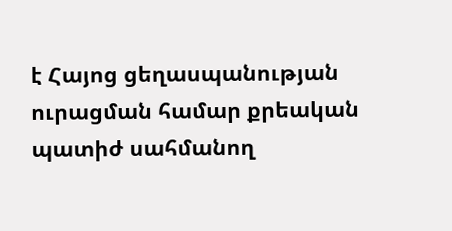է Հայոց ցեղասպանության ուրացման համար քրեական պատիժ սահմանող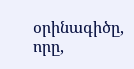օրինագիծը, որը,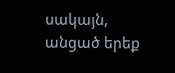սակայն, անցած երեք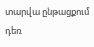տարվա ընթացքում դեռ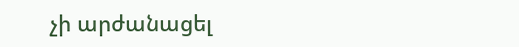չի արժանացել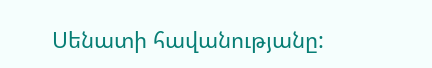Սենատի հավանությանը: